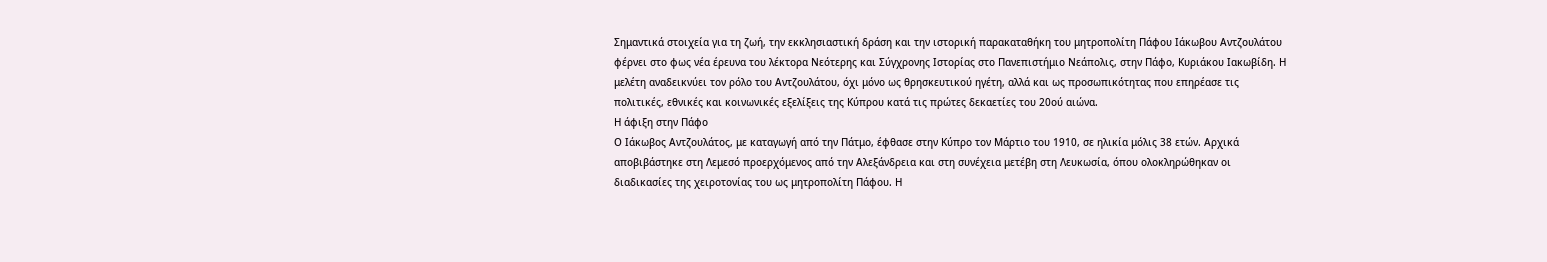Σημαντικά στοιχεία για τη ζωή, την εκκλησιαστική δράση και την ιστορική παρακαταθήκη του μητροπολίτη Πάφου Ιάκωβου Αντζουλάτου φέρνει στο φως νέα έρευνα του λέκτορα Νεότερης και Σύγχρονης Ιστορίας στο Πανεπιστήμιο Νεάπολις, στην Πάφο, Κυριάκου Ιακωβίδη. Η μελέτη αναδεικνύει τον ρόλο του Αντζουλάτου, όχι μόνο ως θρησκευτικού ηγέτη, αλλά και ως προσωπικότητας που επηρέασε τις πολιτικές, εθνικές και κοινωνικές εξελίξεις της Κύπρου κατά τις πρώτες δεκαετίες του 20ού αιώνα.
Η άφιξη στην Πάφο
Ο Ιάκωβος Αντζουλάτος, με καταγωγή από την Πάτμο, έφθασε στην Κύπρο τον Μάρτιο του 1910, σε ηλικία μόλις 38 ετών. Αρχικά αποβιβάστηκε στη Λεμεσό προερχόμενος από την Αλεξάνδρεια και στη συνέχεια μετέβη στη Λευκωσία, όπου ολοκληρώθηκαν οι διαδικασίες της χειροτονίας του ως μητροπολίτη Πάφου. Η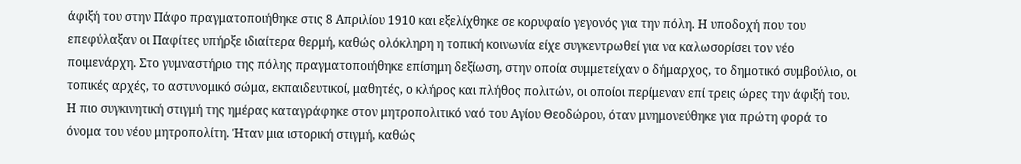άφιξή του στην Πάφο πραγματοποιήθηκε στις 8 Απριλίου 1910 και εξελίχθηκε σε κορυφαίο γεγονός για την πόλη. Η υποδοχή που του επεφύλαξαν οι Παφίτες υπήρξε ιδιαίτερα θερμή, καθώς ολόκληρη η τοπική κοινωνία είχε συγκεντρωθεί για να καλωσορίσει τον νέο ποιμενάρχη. Στο γυμναστήριο της πόλης πραγματοποιήθηκε επίσημη δεξίωση, στην οποία συμμετείχαν ο δήμαρχος, το δημοτικό συμβούλιο, οι τοπικές αρχές, το αστυνομικό σώμα, εκπαιδευτικοί, μαθητές, ο κλήρος και πλήθος πολιτών, οι οποίοι περίμεναν επί τρεις ώρες την άφιξή του.
Η πιο συγκινητική στιγμή της ημέρας καταγράφηκε στον μητροπολιτικό ναό του Αγίου Θεοδώρου, όταν μνημονεύθηκε για πρώτη φορά το όνομα του νέου μητροπολίτη. Ήταν μια ιστορική στιγμή, καθώς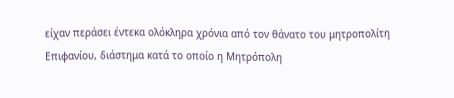είχαν περάσει έντεκα ολόκληρα χρόνια από τον θάνατο του μητροπολίτη Επιφανίου, διάστημα κατά το οποίο η Μητρόπολη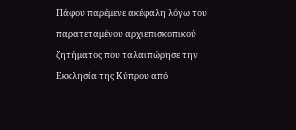Πάφου παρέμενε ακέφαλη λόγω του παρατεταμένου αρχιεπισκοπικού ζητήματος που ταλαιπώρησε την Εκκλησία της Κύπρου από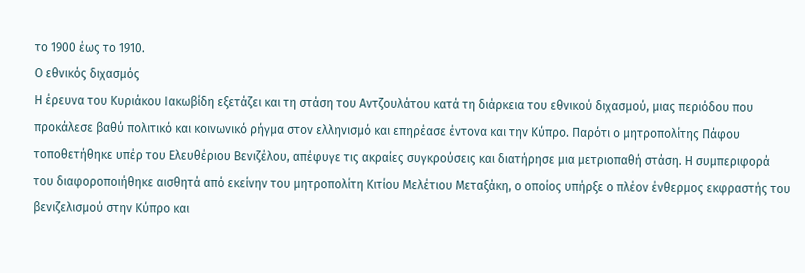το 1900 έως το 1910.
Ο εθνικός διχασμός
Η έρευνα του Κυριάκου Ιακωβίδη εξετάζει και τη στάση του Αντζουλάτου κατά τη διάρκεια του εθνικού διχασμού, μιας περιόδου που προκάλεσε βαθύ πολιτικό και κοινωνικό ρήγμα στον ελληνισμό και επηρέασε έντονα και την Κύπρο. Παρότι ο μητροπολίτης Πάφου τοποθετήθηκε υπέρ του Ελευθέριου Βενιζέλου, απέφυγε τις ακραίες συγκρούσεις και διατήρησε μια μετριοπαθή στάση. Η συμπεριφορά του διαφοροποιήθηκε αισθητά από εκείνην του μητροπολίτη Κιτίου Μελέτιου Μεταξάκη, ο οποίος υπήρξε ο πλέον ένθερμος εκφραστής του βενιζελισμού στην Κύπρο και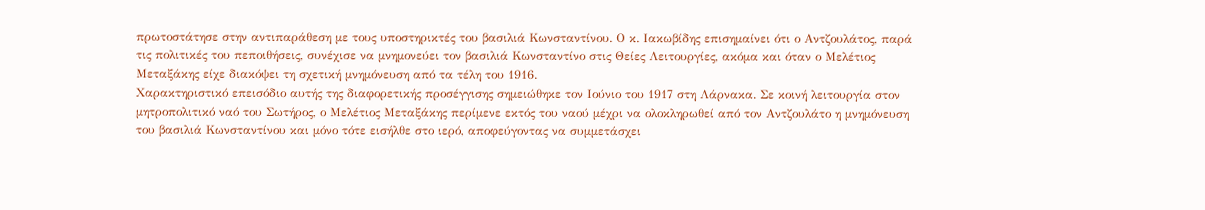πρωτοστάτησε στην αντιπαράθεση με τους υποστηρικτές του βασιλιά Κωνσταντίνου. Ο κ. Ιακωβίδης επισημαίνει ότι ο Αντζουλάτος, παρά τις πολιτικές του πεποιθήσεις, συνέχισε να μνημονεύει τον βασιλιά Κωνσταντίνο στις Θείες Λειτουργίες, ακόμα και όταν ο Μελέτιος Μεταξάκης είχε διακόψει τη σχετική μνημόνευση από τα τέλη του 1916.
Χαρακτηριστικό επεισόδιο αυτής της διαφορετικής προσέγγισης σημειώθηκε τον Ιούνιο του 1917 στη Λάρνακα. Σε κοινή λειτουργία στον μητροπολιτικό ναό του Σωτήρος, ο Μελέτιος Μεταξάκης περίμενε εκτός του ναού μέχρι να ολοκληρωθεί από τον Αντζουλάτο η μνημόνευση του βασιλιά Κωνσταντίνου και μόνο τότε εισήλθε στο ιερό, αποφεύγοντας να συμμετάσχει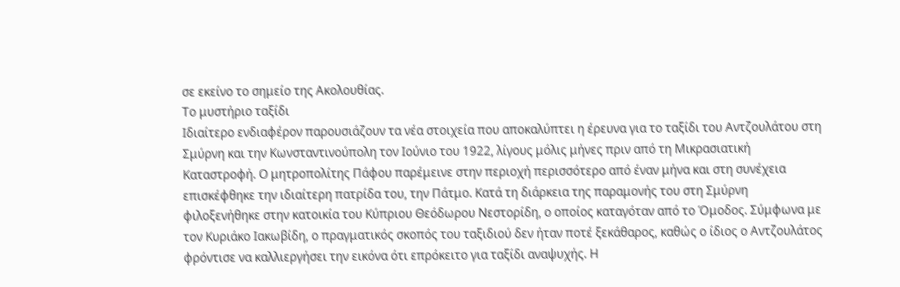σε εκείνο το σημείο της Ακολουθίας.
Το μυστήριο ταξίδι
Ιδιαίτερο ενδιαφέρον παρουσιάζουν τα νέα στοιχεία που αποκαλύπτει η έρευνα για το ταξίδι του Αντζουλάτου στη Σμύρνη και την Κωνσταντινούπολη τον Ιούνιο του 1922, λίγους μόλις μήνες πριν από τη Μικρασιατική Καταστροφή. Ο μητροπολίτης Πάφου παρέμεινε στην περιοχή περισσότερο από έναν μήνα και στη συνέχεια επισκέφθηκε την ιδιαίτερη πατρίδα του, την Πάτμο. Κατά τη διάρκεια της παραμονής του στη Σμύρνη φιλοξενήθηκε στην κατοικία του Κύπριου Θεόδωρου Νεστορίδη, ο οποίος καταγόταν από το Όμοδος. Σύμφωνα με τον Κυριάκο Ιακωβίδη, ο πραγματικός σκοπός του ταξιδιού δεν ήταν ποτέ ξεκάθαρος, καθώς ο ίδιος ο Αντζουλάτος φρόντισε να καλλιεργήσει την εικόνα ότι επρόκειτο για ταξίδι αναψυχής. Η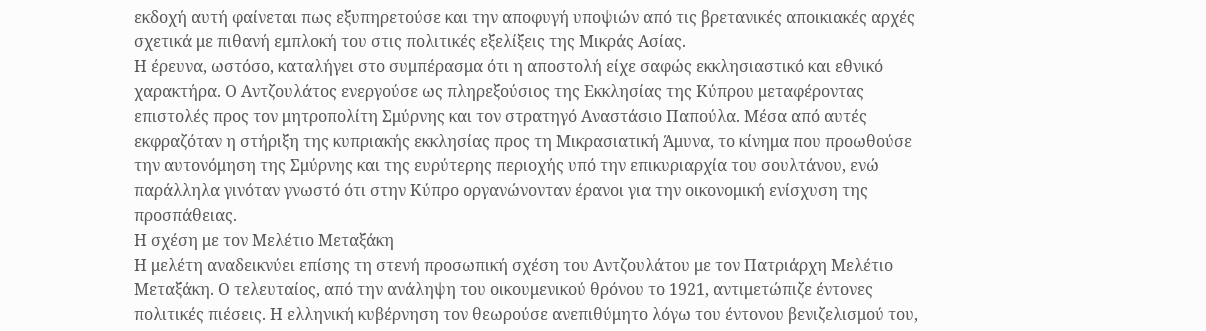εκδοχή αυτή φαίνεται πως εξυπηρετούσε και την αποφυγή υποψιών από τις βρετανικές αποικιακές αρχές σχετικά με πιθανή εμπλοκή του στις πολιτικές εξελίξεις της Μικράς Ασίας.
Η έρευνα, ωστόσο, καταλήγει στο συμπέρασμα ότι η αποστολή είχε σαφώς εκκλησιαστικό και εθνικό χαρακτήρα. Ο Αντζουλάτος ενεργούσε ως πληρεξούσιος της Εκκλησίας της Κύπρου μεταφέροντας επιστολές προς τον μητροπολίτη Σμύρνης και τον στρατηγό Αναστάσιο Παπούλα. Μέσα από αυτές εκφραζόταν η στήριξη της κυπριακής εκκλησίας προς τη Μικρασιατική Άμυνα, το κίνημα που προωθούσε την αυτονόμηση της Σμύρνης και της ευρύτερης περιοχής υπό την επικυριαρχία του σουλτάνου, ενώ παράλληλα γινόταν γνωστό ότι στην Κύπρο οργανώνονταν έρανοι για την οικονομική ενίσχυση της προσπάθειας.
Η σχέση με τον Μελέτιο Μεταξάκη
Η μελέτη αναδεικνύει επίσης τη στενή προσωπική σχέση του Αντζουλάτου με τον Πατριάρχη Μελέτιο Μεταξάκη. Ο τελευταίος, από την ανάληψη του οικουμενικού θρόνου το 1921, αντιμετώπιζε έντονες πολιτικές πιέσεις. Η ελληνική κυβέρνηση τον θεωρούσε ανεπιθύμητο λόγω του έντονου βενιζελισμού του,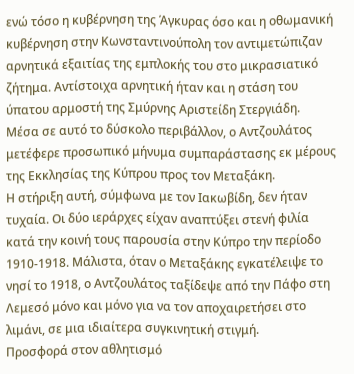ενώ τόσο η κυβέρνηση της Άγκυρας όσο και η οθωμανική κυβέρνηση στην Κωνσταντινούπολη τον αντιμετώπιζαν αρνητικά εξαιτίας της εμπλοκής του στο μικρασιατικό ζήτημα. Αντίστοιχα αρνητική ήταν και η στάση του ύπατου αρμοστή της Σμύρνης Αριστείδη Στεργιάδη.
Μέσα σε αυτό το δύσκολο περιβάλλον, ο Αντζουλάτος μετέφερε προσωπικό μήνυμα συμπαράστασης εκ μέρους της Εκκλησίας της Κύπρου προς τον Μεταξάκη.
Η στήριξη αυτή, σύμφωνα με τον Ιακωβίδη, δεν ήταν τυχαία. Οι δύο ιεράρχες είχαν αναπτύξει στενή φιλία κατά την κοινή τους παρουσία στην Κύπρο την περίοδο 1910-1918. Μάλιστα, όταν ο Μεταξάκης εγκατέλειψε το νησί το 1918, ο Αντζουλάτος ταξίδεψε από την Πάφο στη Λεμεσό μόνο και μόνο για να τον αποχαιρετήσει στο λιμάνι, σε μια ιδιαίτερα συγκινητική στιγμή.
Προσφορά στον αθλητισμό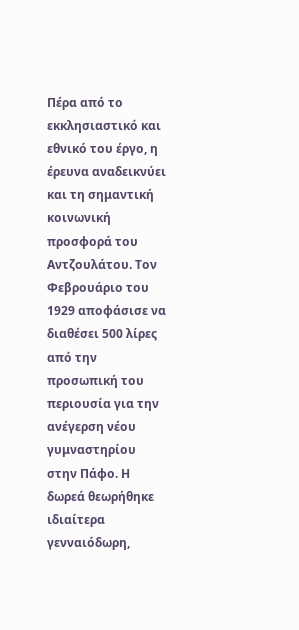Πέρα από το εκκλησιαστικό και εθνικό του έργο, η έρευνα αναδεικνύει και τη σημαντική κοινωνική προσφορά του Αντζουλάτου. Τον Φεβρουάριο του 1929 αποφάσισε να διαθέσει 500 λίρες από την προσωπική του περιουσία για την ανέγερση νέου γυμναστηρίου στην Πάφο. Η δωρεά θεωρήθηκε ιδιαίτερα γενναιόδωρη,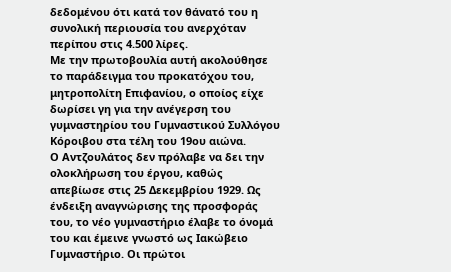δεδομένου ότι κατά τον θάνατό του η συνολική περιουσία του ανερχόταν περίπου στις 4.500 λίρες.
Με την πρωτοβουλία αυτή ακολούθησε το παράδειγμα του προκατόχου του, μητροπολίτη Επιφανίου, ο οποίος είχε δωρίσει γη για την ανέγερση του γυμναστηρίου του Γυμναστικού Συλλόγου Κόροιβου στα τέλη του 19ου αιώνα.
Ο Αντζουλάτος δεν πρόλαβε να δει την ολοκλήρωση του έργου, καθώς απεβίωσε στις 25 Δεκεμβρίου 1929. Ως ένδειξη αναγνώρισης της προσφοράς του, το νέο γυμναστήριο έλαβε το όνομά του και έμεινε γνωστό ως Ιακώβειο Γυμναστήριο. Οι πρώτοι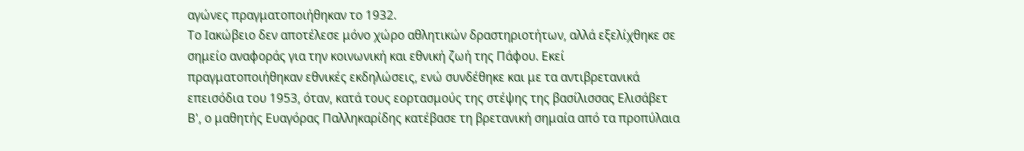αγώνες πραγματοποιήθηκαν το 1932.
Το Ιακώβειο δεν αποτέλεσε μόνο χώρο αθλητικών δραστηριοτήτων, αλλά εξελίχθηκε σε σημείο αναφοράς για την κοινωνική και εθνική ζωή της Πάφου. Εκεί πραγματοποιήθηκαν εθνικές εκδηλώσεις, ενώ συνδέθηκε και με τα αντιβρετανικά επεισόδια του 1953, όταν, κατά τους εορτασμούς της στέψης της βασίλισσας Ελισάβετ Β', ο μαθητής Ευαγόρας Παλληκαρίδης κατέβασε τη βρετανική σημαία από τα προπύλαια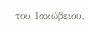του Ιακώβειου,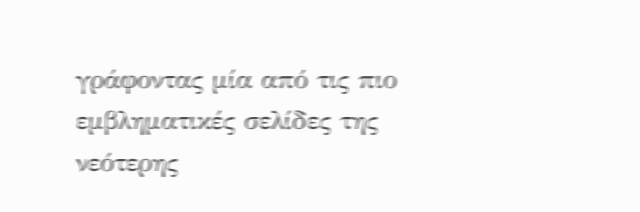γράφοντας μία από τις πιο εμβληματικές σελίδες της νεότερης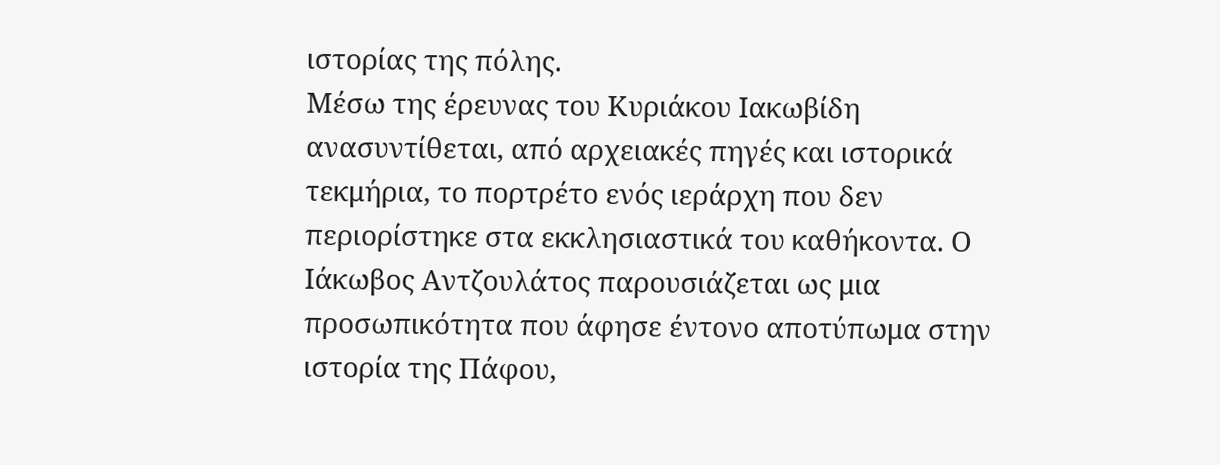ιστορίας της πόλης.
Μέσω της έρευνας του Κυριάκου Ιακωβίδη ανασυντίθεται, από αρχειακές πηγές και ιστορικά τεκμήρια, το πορτρέτο ενός ιεράρχη που δεν περιορίστηκε στα εκκλησιαστικά του καθήκοντα. Ο Ιάκωβος Αντζουλάτος παρουσιάζεται ως μια προσωπικότητα που άφησε έντονο αποτύπωμα στην ιστορία της Πάφου,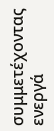συμμετέχοντας ενεργά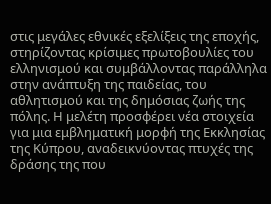στις μεγάλες εθνικές εξελίξεις της εποχής, στηρίζοντας κρίσιμες πρωτοβουλίες του ελληνισμού και συμβάλλοντας παράλληλα στην ανάπτυξη της παιδείας, του αθλητισμού και της δημόσιας ζωής της πόλης. Η μελέτη προσφέρει νέα στοιχεία για μια εμβληματική μορφή της Εκκλησίας της Κύπρου, αναδεικνύοντας πτυχές της δράσης της που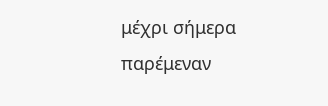μέχρι σήμερα παρέμεναν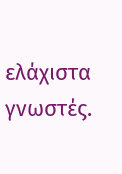ελάχιστα γνωστές.